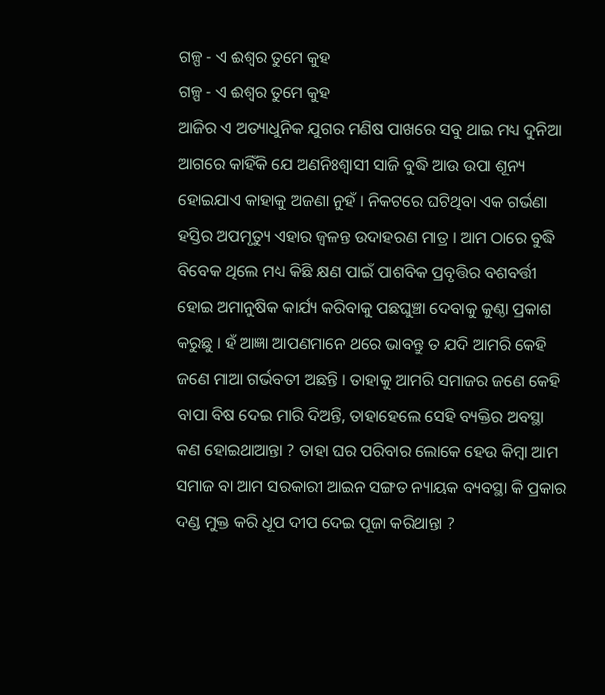ଗଳ୍ପ - ଏ ଈଶ୍ୱର ତୁମେ କୁହ
ଗଳ୍ପ - ଏ ଈଶ୍ୱର ତୁମେ କୁହ
ଆଜିର ଏ ଅତ୍ୟାଧୁନିକ ଯୁଗର ମଣିଷ ପାଖରେ ସବୁ ଥାଇ ମଧ୍ୟ ଦୁନିଆ ଆଗରେ କାହିଁକି ଯେ ଅଣନିଃଶ୍ୱାସୀ ସାଜି ବୁଦ୍ଧି ଆଉ ଉପା ଶୂନ୍ୟ ହୋଇଯାଏ କାହାକୁ ଅଜଣା ନୁହଁ । ନିକଟରେ ଘଟିଥିବା ଏକ ଗର୍ଭଣା ହସ୍ତିର ଅପମୃତ୍ୟୁ ଏହାର ଜ୍ୱଳନ୍ତ ଉଦାହରଣ ମାତ୍ର । ଆମ ଠାରେ ବୁଦ୍ଧି ବିବେକ ଥିଲେ ମଧ୍ୟ କିଛି କ୍ଷଣ ପାଇଁ ପାଶବିକ ପ୍ରବୃତ୍ତିର ବଶବର୍ତ୍ତୀ ହୋଇ ଅମାନୁଷିକ କାର୍ଯ୍ୟ କରିବାକୁ ପଛଘୁଞ୍ଚା ଦେବାକୁ କୁଣ୍ଠା ପ୍ରକାଶ କରୁଛୁ । ହଁ ଆଜ୍ଞା ଆପଣମାନେ ଥରେ ଭାବନ୍ତୁ ତ ଯଦି ଆମରି କେହି ଜଣେ ମାଆ ଗର୍ଭବତୀ ଅଛନ୍ତି । ତାହାକୁ ଆମରି ସମାଜର ଜଣେ କେହି ବାପା ବିଷ ଦେଇ ମାରି ଦିଅନ୍ତି, ତାହାହେଲେ ସେହି ବ୍ୟକ୍ତିର ଅବସ୍ଥା କଣ ହୋଇଥାଆନ୍ତା ? ତାହା ଘର ପରିବାର ଲୋକେ ହେଉ କିମ୍ବା ଆମ ସମାଜ ବା ଆମ ସରକାରୀ ଆଇନ ସଙ୍ଗତ ନ୍ୟାୟକ ବ୍ୟବସ୍ଥା କି ପ୍ରକାର ଦଣ୍ଡ ମୁକ୍ତ କରି ଧୂପ ଦୀପ ଦେଇ ପୂଜା କରିଥାନ୍ତା ?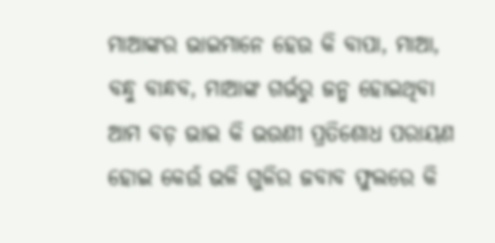ମାଆଙ୍କର ଭାଇମାନେ ହେଉ କି ବାପା, ମାଆ, ବନ୍ଧୁ ବାନ୍ଧବ, ମାଆଙ୍କ ଗର୍ଭରୁ ଜନ୍ମ ହୋଇଥିବା ଆମ ବଡ଼ ଭାଇ କି ଭଉଣୀ ପ୍ରତିଶୋଧ ପରାୟଣ ହୋଇ କେଉଁ ଭଳି ଗୁଳିର ଜବାବ ଫୁଲରେ କି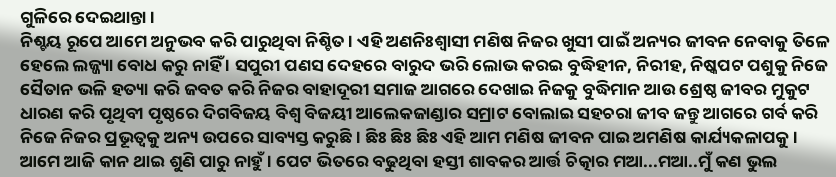ଗୁଳିରେ ଦେଇଥାନ୍ତା ।
ନିଶ୍ଚୟ ରୂପେ ଆମେ ଅନୁଭବ କରି ପାରୁଥିବା ନିଶ୍ଚିତ । ଏହି ଅଣନିଃଶ୍ୱାସୀ ମଣିଷ ନିଜର ଖୁସୀ ପାଇଁ ଅନ୍ୟର ଜୀବନ ନେବାକୁ ତିଳେ ହେଲେ ଲଜ୍ଜ୍ୟା ବୋଧ କରୁ ନାହିଁ । ସପୁରୀ ପଣସ ଦେହରେ ବାରୁଦ ଭରି ଲୋଭ କରଇ ବୁଦ୍ଧିହୀନ, ନିରୀହ, ନିଷ୍କପଟ ପଶୁକୁ ନିଜେ ସୈତାନ ଭଳି ହତ୍ୟା କରି ଜବତ କରି ନିଜର ବାହାଦୂରୀ ସମାଜ ଆଗରେ ଦେଖାଇ ନିଜକୁ ବୁଦ୍ଧିମାନ ଆଉ ଶ୍ରେଷ୍ଠ ଜୀବର ମୁକୁଟ ଧାରଣ କରି ପୃଥିବୀ ପୃଷ୍ଠରେ ଦିଗବିଜୟ ବିଶ୍ଵ ବିଜୟୀ ଆଲେକଜାଣ୍ଡାର ସମ୍ରାଟ ବୋଲାଇ ସହଚରା ଜୀବ ଜନ୍ତୁ ଆଗରେ ଗର୍ବ କରି ନିଜେ ନିଜର ପ୍ରଭୂତ୍ୱକୁ ଅନ୍ୟ ଉପରେ ସାବ୍ୟସ୍ତ କରୁଛି । ଛିଃ ଛିଃ ଛିଃ ଏହି ଆମ ମଣିଷ ଜୀବନ ପାଇ ଅମଣିଷ କାର୍ଯ୍ୟକଳାପକୁ ।
ଆମେ ଆଜି କାନ ଥାଇ ଶୁଣି ପାରୁ ନାହୁଁ । ପେଟ ଭିତରେ ବଢୁଥିବା ହସ୍ତୀ ଶାବକର ଆର୍ତ୍ତ ଚିତ୍କାର ମଆ...ମଆ..ମୁଁ କଣ ଭୁଲ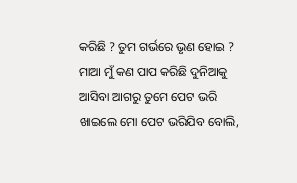କରିଛି ? ତୁମ ଗର୍ଭରେ ଭୃଣ ହୋଇ ? ମାଆ ମୁଁ କଣ ପାପ କରିଛି ଦୁନିଆକୁ ଆସିବା ଆଗରୁ ତୁମେ ପେଟ ଭରି ଖାଇଲେ ମୋ ପେଟ ଭରିଯିବ ବୋଲି,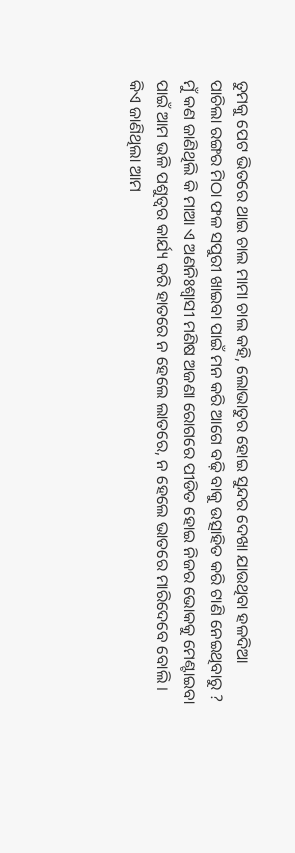ତୁମକୁ ପେଟ ଭିତରେ ଥାଇ ଚାଲ ମାମା ଚାଲ କହି, ଲୋଭାତୁର ହୋଇ ସୁନ୍ଦର ଦେଖା ଯାଉଥିବା ହଳଦିଆ ପାଚିଲା ରଙ୍ଗର ମିଠା ଫଳ ସପୁରୀ ଖାଇବା ପାଇଁ ମନ କରି ଆଗେ ବଢ଼ି ବାକୁ ଉତ୍ସାହିତ କରି ଟାଣି ନେଇଥିବାରୁ ?
ମୁଁ କଣ ଜାଣିଥିଲି କି ମାଆ ଏ ଅଣନିଃଶ୍ୱାସୀ ମଣିଷ ଅଜଣା ରୋଗରେ ପୀଡିତ ହୋଇ ନିଜର ଭୋକକୁ ମେଣ୍ଟାଇବା ପାଇଁ ଆମ ଭଳି ପଶୁତ୍ୱର କାର୍ଯ୍ୟ କରି ହାତରେ ନ ହେଲେ ଲାତରେ, ନ ହେଲେ ଭାତରେ ମାରିଦେବେ ବୋଲି ।
କିଏ ଜାଣିଥିଲା ଆମ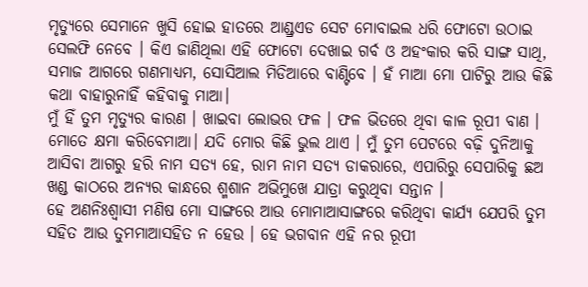ମୃତ୍ୟୁରେ ସେମାନେ ଖୁସି ହୋଇ ହାତରେ ଆଣ୍ଡ୍ରଏଡ ସେଟ ମୋବାଇଲ ଧରି ଫୋଟୋ ଉଠାଇ ସେଲଫି ନେବେ । କିଏ ଜାଣିଥିଲା ଏହି ଫୋଟୋ ଦେଖାଇ ଗର୍ବ ଓ ଅହଂକାର କରି ସାଙ୍ଗ ସାଥି, ସମାଜ ଆଗରେ ଗଣମାଧ୍ୟମ, ସୋସିଆଲ ମିଡିଆରେ ବାଣ୍ଟିବେ । ହଁ ମାଆ ମୋ ପାଟିରୁ ଆଉ କିଛି କଥା ବାହାରୁନାହିଁ କହିବାକୁ ମାଆ।
ମୁଁ ହିଁ ତୁମ ମୃତ୍ୟୁର କାରଣ । ଖାଇବା ଲୋଭର ଫଳ । ଫଳ ଭିତରେ ଥିବା କାଳ ରୂପୀ ବାଣ । ମୋତେ କ୍ଷମା କରିବେମାଆ। ଯଦି ମୋର କିଛି ଭୁଲ ଥାଏ । ମୁଁ ତୁମ ପେଟରେ ବଢ଼ି ଦୁନିଆକୁ ଆସିବା ଆଗରୁ ହରି ନାମ ସତ୍ୟ ହେ, ରାମ ନାମ ସତ୍ୟ ଡାକରାରେ, ଏପାରିରୁ ସେପାରିକୁ ଛଅ ଖଣ୍ଡ କାଠରେ ଅନ୍ୟର କାନ୍ଧରେ ଶ୍ମଶାନ ଅଭିମୁଖେ ଯାତ୍ରା କରୁଥିବା ସନ୍ତାନ ।
ହେ ଅଣନିଃଶ୍ୱାସୀ ମଣିଷ ମୋ ସାଙ୍ଗରେ ଆଉ ମୋମାଆସାଙ୍ଗରେ କରିଥିବା କାର୍ଯ୍ୟ ଯେପରି ତୁମ ସହିତ ଆଉ ତୁମମାଆସହିତ ନ ହେଉ । ହେ ଭଗବାନ ଏହି ନର ରୂପୀ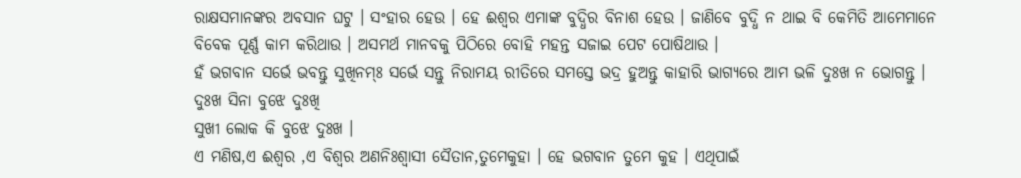ରାକ୍ଷସମାନଙ୍କର ଅବସାନ ଘଟୁ । ସଂହାର ହେଉ । ହେ ଈଶ୍ୱର ଏମାଙ୍କ ବୁଦ୍ଧିର ବିନାଶ ହେଉ । ଜାଣିବେ ବୁଦ୍ଧି ନ ଥାଇ ବି କେମିତି ଆମେମାନେ ବିବେକ ପୂର୍ଣ୍ଣ କାମ କରିଥାଉ । ଅସମର୍ଥ ମାନବକୁ ପିଠିରେ ବୋହି ମହନ୍ତ ସଜାଇ ପେଟ ପୋଷିଥାଉ ।
ହଁ ଭଗବାନ ସର୍ଭେ ଭବନ୍ତୁ ସୁଖିନମ୍ଃ ସର୍ଭେ ସନ୍ତୁ ନିରାମୟ ରୀତିରେ ସମସ୍ତେ ଭଦ୍ର ହୁଅନ୍ତୁ କାହାରି ଭାଗ୍ୟରେ ଆମ ଭଳି ଦୁଃଖ ନ ଭୋଗନ୍ତୁ ।
ଦୁଃଖ ସିନା ବୁଝେ ଦୁଃଖି
ସୁଖୀ ଲୋକ କି ବୁଝେ ଦୁଃଖ ।
ଏ ମଣିଷ,ଏ ଈଶ୍ୱର ,ଏ ବିଶ୍ଵର ଅଣନିଃଶ୍ୱାସୀ ସୈତାନ,ତୁମେକୁହା । ହେ ଭଗବାନ ତୁମେ କୁହ । ଏଥିପାଇଁ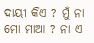ଦାୟୀ କିଏ ? ମୁଁ ନା ମୋ ମାଆ ? ନା ଏ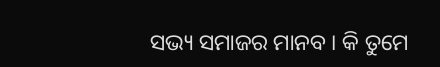ସଭ୍ୟ ସମାଜର ମାନବ । କି ତୁମେ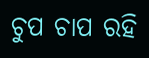ଚୁପ ଚାପ ରହି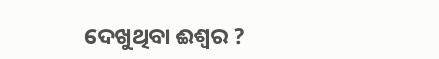ଦେଖୁଥିବା ଈଶ୍ୱର ?